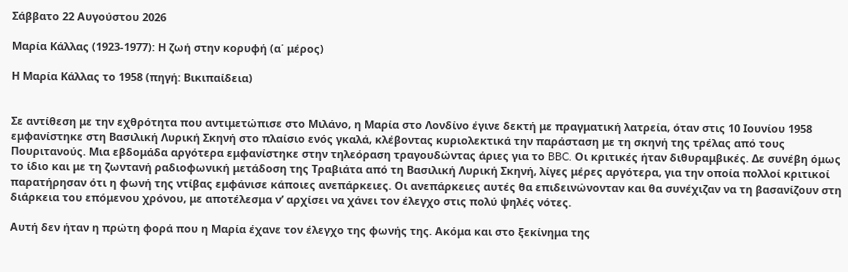Σάββατο 22 Αυγούστου 2026

Μαρία Κάλλας (1923-1977): Η ζωή στην κορυφή (α΄ μέρος)

Η Μαρία Κάλλας το 1958 (πηγή: Βικιπαίδεια)


Σε αντίθεση με την εχθρότητα που αντιμετώπισε στο Μιλάνο, η Μαρία στο Λονδίνο έγινε δεκτή με πραγματική λατρεία, όταν στις 10 Ιουνίου 1958 εμφανίστηκε στη Βασιλική Λυρική Σκηνή στο πλαίσιο ενός γκαλά, κλέβοντας κυριολεκτικά την παράσταση με τη σκηνή της τρέλας από τους Πουριτανούς. Μια εβδομάδα αργότερα εμφανίστηκε στην τηλεόραση τραγουδώντας άριες για το BBC. Οι κριτικές ήταν διθυραμβικές. Δε συνέβη όμως το ίδιο και με τη ζωντανή ραδιοφωνική μετάδοση της Τραβιάτα από τη Βασιλική Λυρική Σκηνή, λίγες μέρες αργότερα, για την οποία πολλοί κριτικοί παρατήρησαν ότι η φωνή της ντίβας εμφάνισε κάποιες ανεπάρκειες. Οι ανεπάρκειες αυτές θα επιδεινώνονταν και θα συνέχιζαν να τη βασανίζουν στη διάρκεια του επόμενου χρόνου, με αποτέλεσμα ν’ αρχίσει να χάνει τον έλεγχο στις πολύ ψηλές νότες.

Αυτή δεν ήταν η πρώτη φορά που η Μαρία έχανε τον έλεγχο της φωνής της. Ακόμα και στο ξεκίνημα της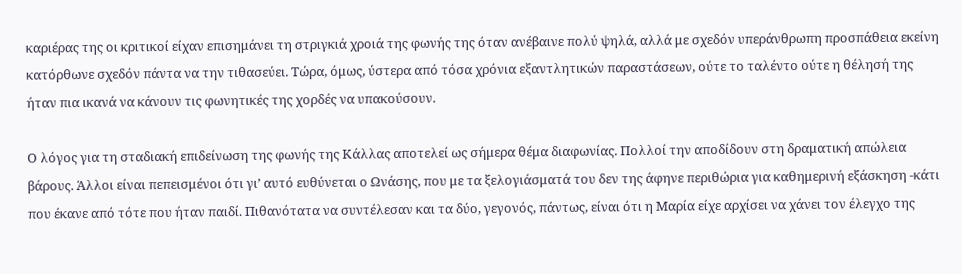καριέρας της οι κριτικοί είχαν επισημάνει τη στριγκιά χροιά της φωνής της όταν ανέβαινε πολύ ψηλά, αλλά με σχεδόν υπεράνθρωπη προσπάθεια εκείνη κατόρθωνε σχεδόν πάντα να την τιθασεύει. Τώρα, όμως, ύστερα από τόσα χρόνια εξαντλητικών παραστάσεων, ούτε το ταλέντο ούτε η θέλησή της ήταν πια ικανά να κάνουν τις φωνητικές της χορδές να υπακούσουν.

Ο λόγος για τη σταδιακή επιδείνωση της φωνής της Κάλλας αποτελεί ως σήμερα θέμα διαφωνίας. Πολλοί την αποδίδουν στη δραματική απώλεια βάρους. Άλλοι είναι πεπεισμένοι ότι γι’ αυτό ευθύνεται ο Ωνάσης, που με τα ξελογιάσματά του δεν της άφηνε περιθώρια για καθημερινή εξάσκηση -κάτι που έκανε από τότε που ήταν παιδί. Πιθανότατα να συντέλεσαν και τα δύο, γεγονός, πάντως, είναι ότι η Μαρία είχε αρχίσει να χάνει τον έλεγχο της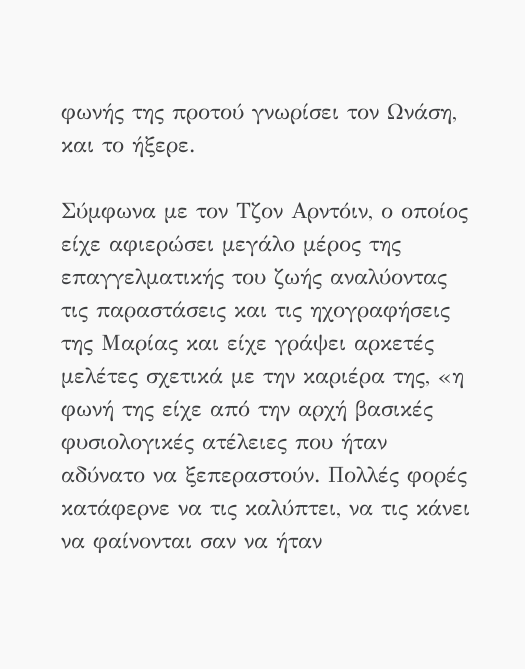φωνής της προτού γνωρίσει τον Ωνάση, και το ήξερε.

Σύμφωνα με τον Τζον Αρντόιν, ο οποίος είχε αφιερώσει μεγάλο μέρος της επαγγελματικής του ζωής αναλύοντας τις παραστάσεις και τις ηχογραφήσεις της Μαρίας και είχε γράψει αρκετές μελέτες σχετικά με την καριέρα της, «η φωνή της είχε από την αρχή βασικές φυσιολογικές ατέλειες που ήταν αδύνατο να ξεπεραστούν. Πολλές φορές κατάφερνε να τις καλύπτει, να τις κάνει να φαίνονται σαν να ήταν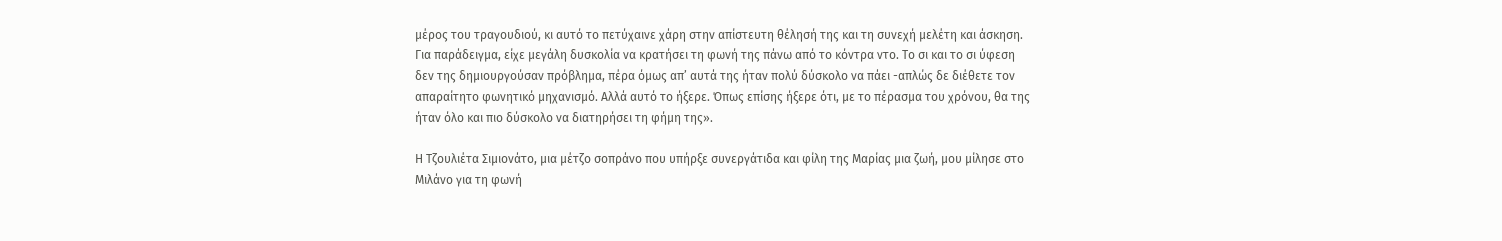μέρος του τραγουδιού, κι αυτό το πετύχαινε χάρη στην απίστευτη θέλησή της και τη συνεχή μελέτη και άσκηση. Για παράδειγμα, είχε μεγάλη δυσκολία να κρατήσει τη φωνή της πάνω από το κόντρα ντο. Το σι και το σι ύφεση δεν της δημιουργούσαν πρόβλημα, πέρα όμως απ’ αυτά της ήταν πολύ δύσκολο να πάει -απλώς δε διέθετε τον απαραίτητο φωνητικό μηχανισμό. Αλλά αυτό το ήξερε. Όπως επίσης ήξερε ότι, με το πέρασμα του χρόνου, θα της ήταν όλο και πιο δύσκολο να διατηρήσει τη φήμη της».

Η Τζουλιέτα Σιμιονάτο, μια μέτζο σοπράνο που υπήρξε συνεργάτιδα και φίλη της Μαρίας μια ζωή, μου μίλησε στο Μιλάνο για τη φωνή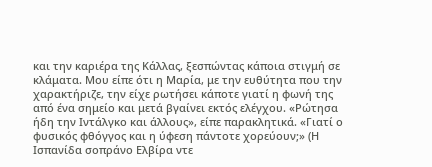και την καριέρα της Κάλλας, ξεσπώντας κάποια στιγμή σε κλάματα. Μου είπε ότι η Μαρία, με την ευθύτητα που την χαρακτήριζε, την είχε ρωτήσει κάποτε γιατί η φωνή της από ένα σημείο και μετά βγαίνει εκτός ελέγχου. «Ρώτησα ήδη την Ιντάλγκο και άλλους», είπε παρακλητικά. «Γιατί ο φυσικός φθόγγος και η ύφεση πάντοτε χορεύουν;» (Η Ισπανίδα σοπράνο Ελβίρα ντε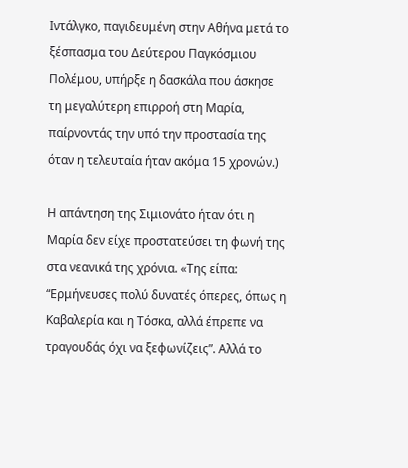Ιντάλγκο, παγιδευμένη στην Αθήνα μετά το ξέσπασμα του Δεύτερου Παγκόσμιου Πολέμου, υπήρξε η δασκάλα που άσκησε τη μεγαλύτερη επιρροή στη Μαρία, παίρνοντάς την υπό την προστασία της όταν η τελευταία ήταν ακόμα 15 χρονών.)

Η απάντηση της Σιμιονάτο ήταν ότι η Μαρία δεν είχε προστατεύσει τη φωνή της στα νεανικά της χρόνια. «Της είπα: “Ερμήνευσες πολύ δυνατές όπερες, όπως η Καβαλερία και η Τόσκα, αλλά έπρεπε να τραγουδάς όχι να ξεφωνίζεις”. Αλλά το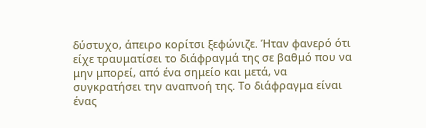δύστυχο, άπειρο κορίτσι ξεφώνιζε. Ήταν φανερό ότι είχε τραυματίσει το διάφραγμά της σε βαθμό που να μην μπορεί, από ένα σημείο και μετά, να συγκρατήσει την αναπνοή της. Το διάφραγμα είναι ένας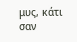μυς, κάτι σαν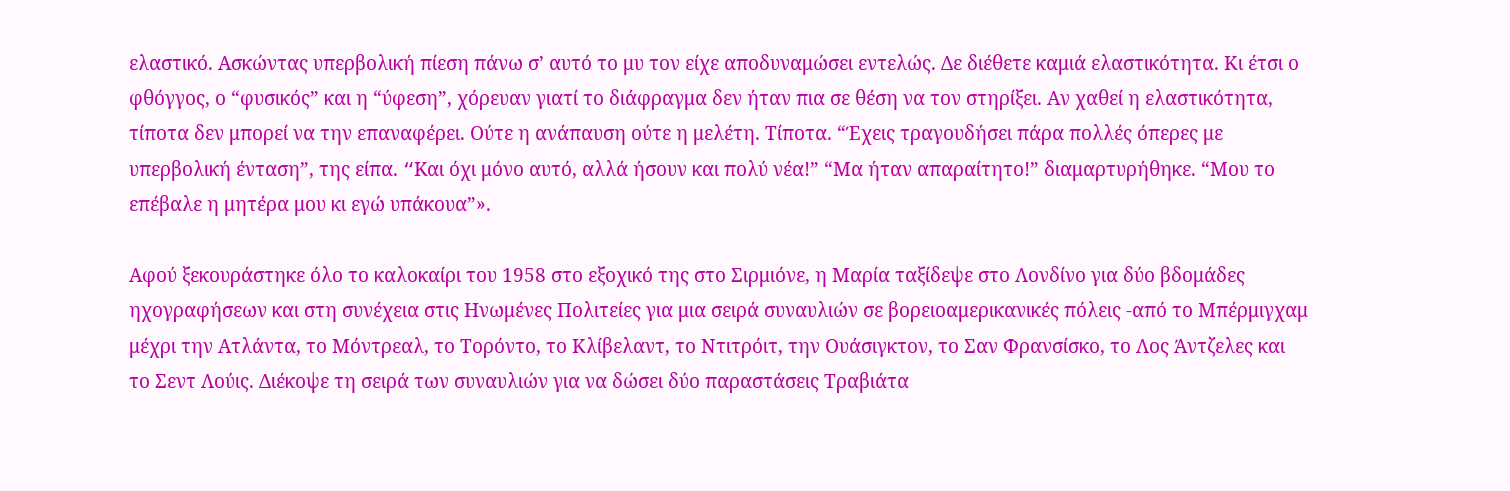ελαστικό. Ασκώντας υπερβολική πίεση πάνω σ’ αυτό το μυ τον είχε αποδυναμώσει εντελώς. Δε διέθετε καμιά ελαστικότητα. Κι έτσι ο φθόγγος, ο “φυσικός” και η “ύφεση”, χόρευαν γιατί το διάφραγμα δεν ήταν πια σε θέση να τον στηρίξει. Αν χαθεί η ελαστικότητα, τίποτα δεν μπορεί να την επαναφέρει. Ούτε η ανάπαυση ούτε η μελέτη. Τίποτα. “Έχεις τραγουδήσει πάρα πολλές όπερες με υπερβολική ένταση”, της είπα. “Kαι όχι μόνο αυτό, αλλά ήσουν και πολύ νέα!” “Μα ήταν απαραίτητο!” διαμαρτυρήθηκε. “Μου το επέβαλε η μητέρα μου κι εγώ υπάκουα”».

Αφού ξεκουράστηκε όλο το καλοκαίρι του 1958 στο εξοχικό της στο Σιρμιόνε, η Μαρία ταξίδεψε στο Λονδίνο για δύο βδομάδες ηχογραφήσεων και στη συνέχεια στις Ηνωμένες Πολιτείες για μια σειρά συναυλιών σε βορειοαμερικανικές πόλεις -από το Μπέρμιγχαμ μέχρι την Ατλάντα, το Μόντρεαλ, το Τορόντο, το Κλίβελαντ, το Ντιτρόιτ, την Ουάσιγκτον, το Σαν Φρανσίσκο, το Λος Άντζελες και το Σεντ Λούις. Διέκοψε τη σειρά των συναυλιών για να δώσει δύο παραστάσεις Τραβιάτα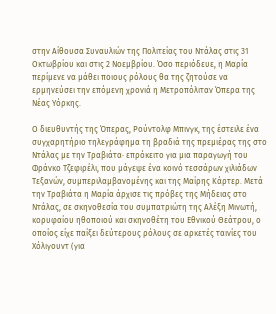στην Αίθουσα Συναυλιών της Πολιτείας του Ντάλας στις 31 Οκτωβρίου και στις 2 Νοεμβρίου. Όσο περιόδευε, η Μαρία περίμενε να μάθει ποιους ρόλους θα της ζητούσε να ερμηνεύσει την επόμενη χρονιά η Μετροπόλιταν Όπερα της Νέας Υόρκης.

Ο διευθυντής της Όπερας, Ρούντολφ Μπινγκ, της έστειλε ένα συγχαρητήριο τηλεγράφημα τη βραδιά της πρεμιέρας της στο Ντάλας με την Τραβιάτα· επρόκειτο για μια παραγωγή του Φράνκο Τζεφιρέλι, που μάγεψε ένα κοινό τεσσάρων χιλιάδων Τεξανών, συμπεριλαμβανομένης και της Μαίρης Κάρτερ. Μετά την Τραβιάτα η Μαρία άρχισε τις πρόβες της Μήδειας στο Ντάλας, σε σκηνοθεσία του συμπατριώτη της Αλέξη Μινωτή, κορυφαίου ηθοποιού και σκηνοθέτη του Εθνικού Θεάτρου, ο οποίος είχε παίξει δεύτερους ρόλους σε αρκετές ταινίες του Χόλιγουντ (για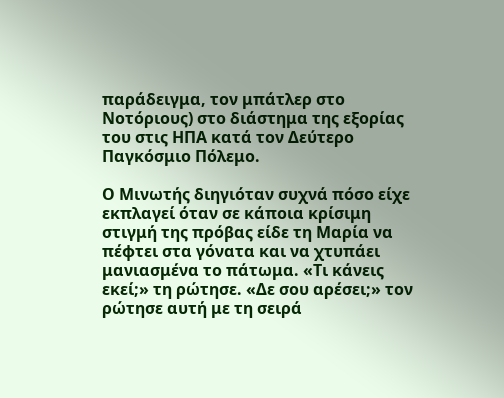παράδειγμα, τον μπάτλερ στο Νοτόριους) στο διάστημα της εξορίας του στις ΗΠΑ κατά τον Δεύτερο Παγκόσμιο Πόλεμο.

Ο Μινωτής διηγιόταν συχνά πόσο είχε εκπλαγεί όταν σε κάποια κρίσιμη στιγμή της πρόβας είδε τη Μαρία να πέφτει στα γόνατα και να χτυπάει μανιασμένα το πάτωμα. «Τι κάνεις εκεί;» τη ρώτησε. «Δε σου αρέσει;» τον ρώτησε αυτή με τη σειρά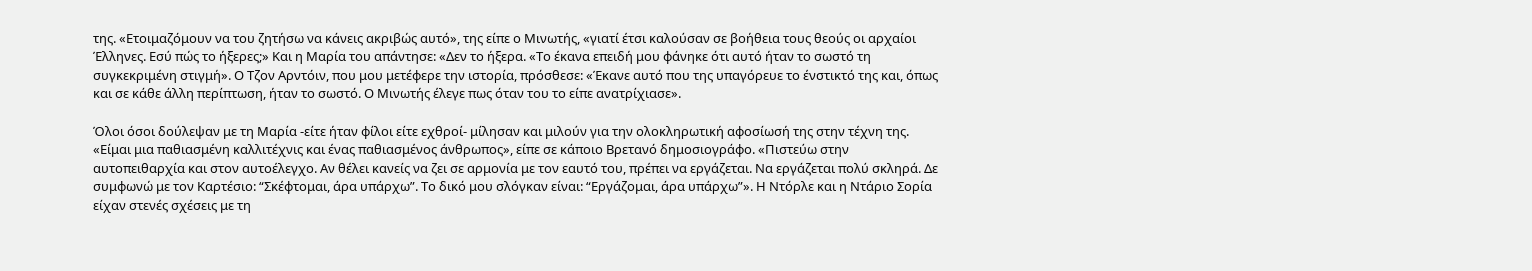της. «Ετοιμαζόμουν να του ζητήσω να κάνεις ακριβώς αυτό», της είπε ο Μινωτής, «γιατί έτσι καλούσαν σε βοήθεια τους θεούς οι αρχαίοι Έλληνες. Εσύ πώς το ήξερες;» Και η Μαρία του απάντησε: «Δεν το ήξερα. «Το έκανα επειδή μου φάνηκε ότι αυτό ήταν το σωστό τη συγκεκριμένη στιγμή». Ο Τζον Αρντόιν, που μου μετέφερε την ιστορία, πρόσθεσε: «Έκανε αυτό που της υπαγόρευε το ένστικτό της και, όπως και σε κάθε άλλη περίπτωση, ήταν το σωστό. Ο Μινωτής έλεγε πως όταν του το είπε ανατρίχιασε».

Όλοι όσοι δούλεψαν με τη Μαρία -είτε ήταν φίλοι είτε εχθροί- μίλησαν και μιλούν για την ολοκληρωτική αφοσίωσή της στην τέχνη της. «Είμαι μια παθιασμένη καλλιτέχνις και ένας παθιασμένος άνθρωπος», είπε σε κάποιο Βρετανό δημοσιογράφο. «Πιστεύω στην αυτοπειθαρχία και στον αυτοέλεγχο. Αν θέλει κανείς να ζει σε αρμονία με τον εαυτό του, πρέπει να εργάζεται. Να εργάζεται πολύ σκληρά. Δε συμφωνώ με τον Καρτέσιο: “Σκέφτομαι, άρα υπάρχω”. Το δικό μου σλόγκαν είναι: “Εργάζομαι, άρα υπάρχω”». Η Ντόρλε και η Ντάριο Σορία είχαν στενές σχέσεις με τη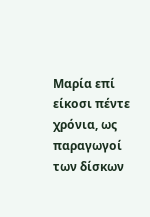Μαρία επί είκοσι πέντε χρόνια, ως παραγωγοί των δίσκων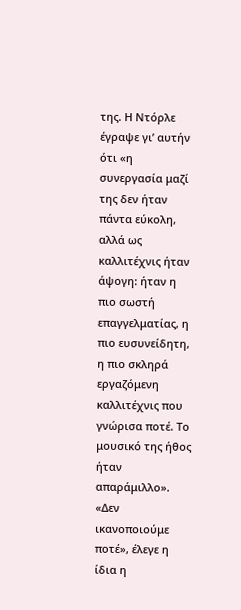της. Η Ντόρλε έγραψε γι’ αυτήν ότι «η συνεργασία μαζί της δεν ήταν πάντα εύκολη, αλλά ως καλλιτέχνις ήταν άψογη: ήταν η πιο σωστή επαγγελματίας, η πιο ευσυνείδητη, η πιο σκληρά εργαζόμενη καλλιτέχνις που γνώρισα ποτέ. Το μουσικό της ήθος ήταν απαράμιλλο». «Δεν ικανοποιούμε ποτέ», έλεγε η ίδια η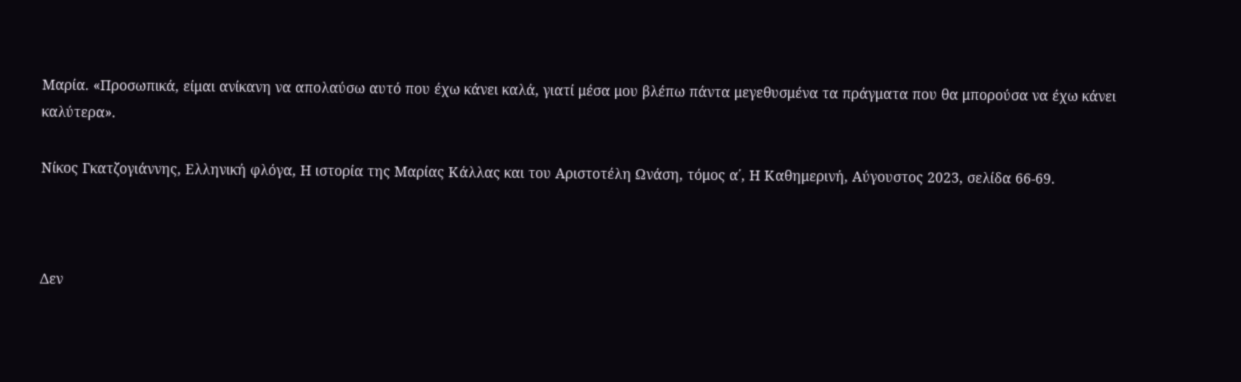Μαρία. «Προσωπικά, είμαι ανίκανη να απολαύσω αυτό που έχω κάνει καλά, γιατί μέσα μου βλέπω πάντα μεγεθυσμένα τα πράγματα που θα μπορούσα να έχω κάνει καλύτερα».

Νίκος Γκατζογιάννης, Ελληνική φλόγα, Η ιστορία της Μαρίας Κάλλας και του Αριστοτέλη Ωνάση, τόμος α΄, Η Καθημερινή, Αύγουστος 2023, σελίδα 66-69.



Δεν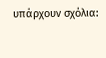υπάρχουν σχόλια: